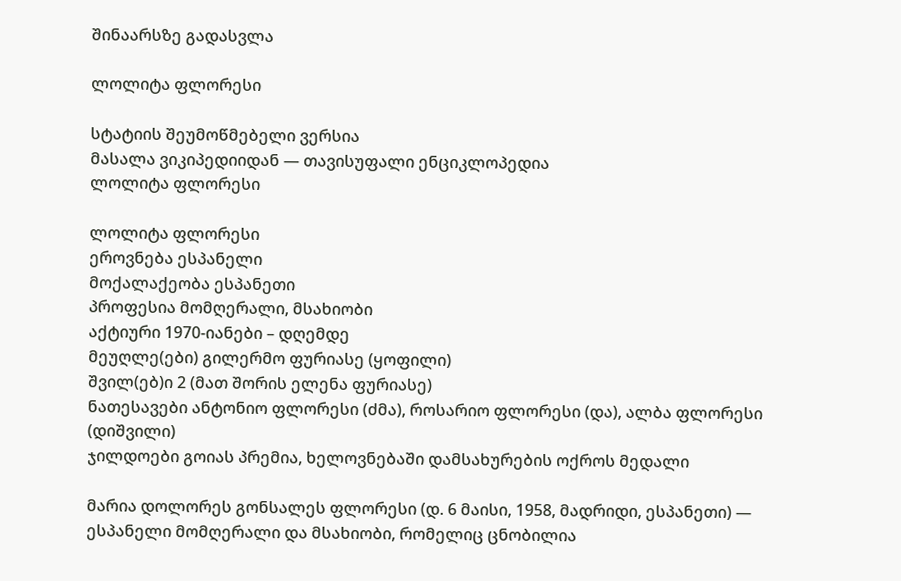შინაარსზე გადასვლა

ლოლიტა ფლორესი

სტატიის შეუმოწმებელი ვერსია
მასალა ვიკიპედიიდან — თავისუფალი ენციკლოპედია
ლოლიტა ფლორესი

ლოლიტა ფლორესი
ეროვნება ესპანელი
მოქალაქეობა ესპანეთი
პროფესია მომღერალი, მსახიობი
აქტიური 1970-იანები – დღემდე
მეუღლე(ები) გილერმო ფურიასე (ყოფილი)
შვილ(ებ)ი 2 (მათ შორის ელენა ფურიასე)
ნათესავები ანტონიო ფლორესი (ძმა), როსარიო ფლორესი (და), ალბა ფლორესი (დიშვილი)
ჯილდოები გოიას პრემია, ხელოვნებაში დამსახურების ოქროს მედალი

მარია დოლორეს გონსალეს ფლორესი (დ. 6 მაისი, 1958, მადრიდი, ესპანეთი) — ესპანელი მომღერალი და მსახიობი, რომელიც ცნობილია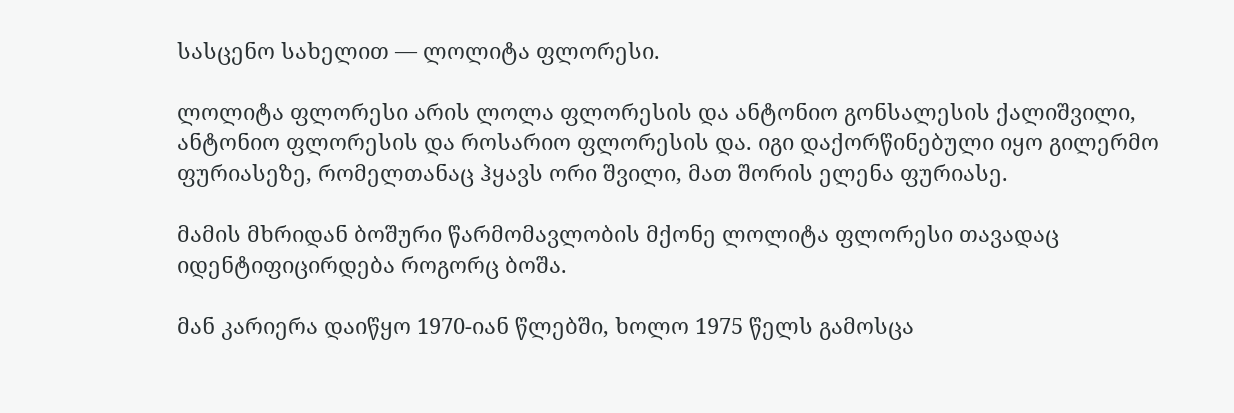სასცენო სახელით — ლოლიტა ფლორესი.

ლოლიტა ფლორესი არის ლოლა ფლორესის და ანტონიო გონსალესის ქალიშვილი, ანტონიო ფლორესის და როსარიო ფლორესის და. იგი დაქორწინებული იყო გილერმო ფურიასეზე, რომელთანაც ჰყავს ორი შვილი, მათ შორის ელენა ფურიასე.

მამის მხრიდან ბოშური წარმომავლობის მქონე ლოლიტა ფლორესი თავადაც იდენტიფიცირდება როგორც ბოშა.

მან კარიერა დაიწყო 1970-იან წლებში, ხოლო 1975 წელს გამოსცა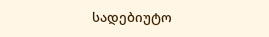სადებიუტო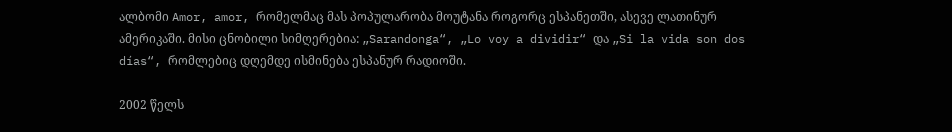ალბომი Amor, amor, რომელმაც მას პოპულარობა მოუტანა როგორც ესპანეთში, ასევე ლათინურ ამერიკაში. მისი ცნობილი სიმღერებია: „Sarandonga“, „Lo voy a dividir“ და „Si la vida son dos días“, რომლებიც დღემდე ისმინება ესპანურ რადიოში.

2002 წელს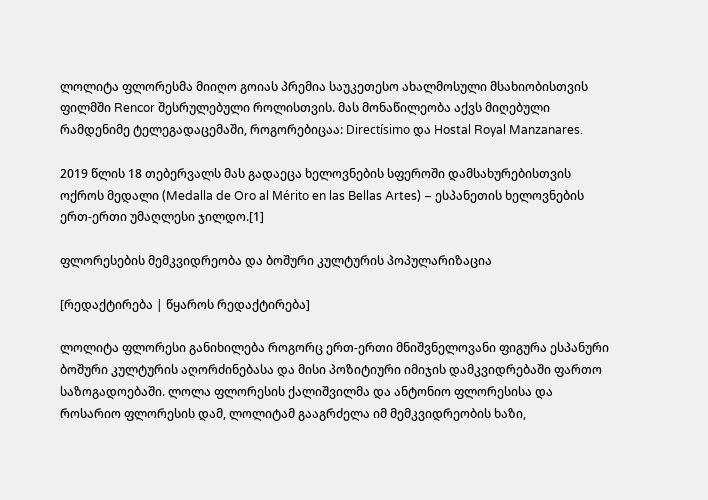ლოლიტა ფლორესმა მიიღო გოიას პრემია საუკეთესო ახალმოსული მსახიობისთვის ფილმში Rencor შესრულებული როლისთვის. მას მონაწილეობა აქვს მიღებული რამდენიმე ტელეგადაცემაში, როგორებიცაა: Directísimo და Hostal Royal Manzanares.

2019 წლის 18 თებერვალს მას გადაეცა ხელოვნების სფეროში დამსახურებისთვის ოქროს მედალი (Medalla de Oro al Mérito en las Bellas Artes) – ესპანეთის ხელოვნების ერთ-ერთი უმაღლესი ჯილდო.[1]

ფლორესების მემკვიდრეობა და ბოშური კულტურის პოპულარიზაცია

[რედაქტირება | წყაროს რედაქტირება]

ლოლიტა ფლორესი განიხილება როგორც ერთ-ერთი მნიშვნელოვანი ფიგურა ესპანური ბოშური კულტურის აღორძინებასა და მისი პოზიტიური იმიჯის დამკვიდრებაში ფართო საზოგადოებაში. ლოლა ფლორესის ქალიშვილმა და ანტონიო ფლორესისა და როსარიო ფლორესის დამ, ლოლიტამ გააგრძელა იმ მემკვიდრეობის ხაზი,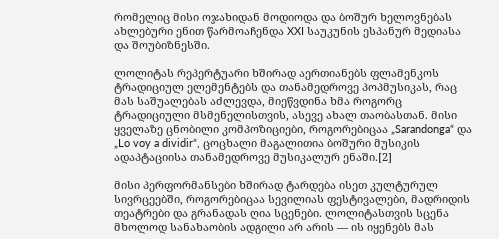რომელიც მისი ოჯახიდან მოდიოდა და ბოშურ ხელოვნებას ახლებური ენით წარმოაჩენდა XXI საუკუნის ესპანურ მედიასა და შოუბიზნესში.

ლოლიტას რეპერტუარი ხშირად აერთიანებს ფლამენკოს ტრადიციულ ელემენტებს და თანამედროვე პოპმუსიკას, რაც მას საშუალებას აძლევდა, მიეწვდინა ხმა როგორც ტრადიციული მსმენელისთვის, ასევე ახალ თაობასთან. მისი ყველაზე ცნობილი კომპოზიციები, როგორებიცაა „Sarandonga“ და „Lo voy a dividir“, ცოცხალი მაგალითია ბოშური მუსიკის ადაპტაციისა თანამედროვე მუსიკალურ ენაში.[2]

მისი პერფორმანსები ხშირად ტარდება ისეთ კულტურულ სივრცეებში, როგორებიცაა სევილიას ფესტივალები, მადრიდის თეატრები და გრანადას ღია სცენები. ლოლიტასთვის სცენა მხოლოდ სანახაობის ადგილი არ არის — ის იყენებს მას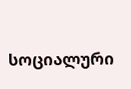სოციალური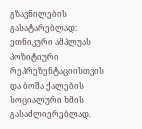გზავნილების გასატარებლად: ეთნიკური ამპლუას პოზიტიური რეპრეზენტაციისთვის და ბოშა ქალების სოციალური ხმის გასაძლიერებლად.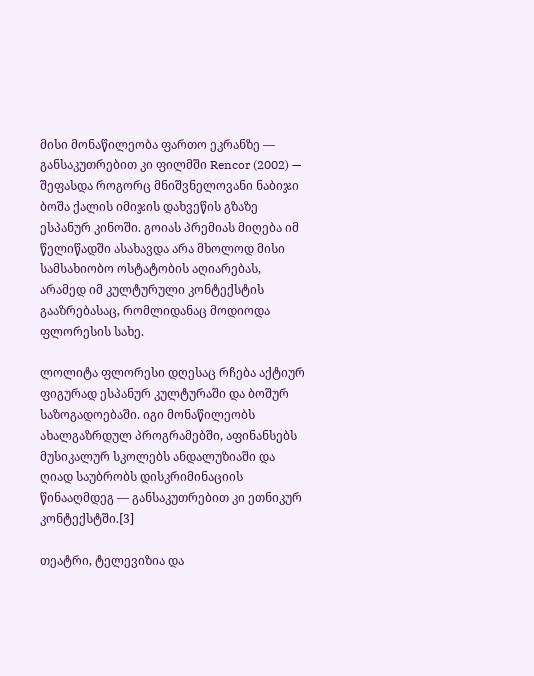მისი მონაწილეობა ფართო ეკრანზე — განსაკუთრებით კი ფილმში Rencor (2002) — შეფასდა როგორც მნიშვნელოვანი ნაბიჯი ბოშა ქალის იმიჯის დახვეწის გზაზე ესპანურ კინოში. გოიას პრემიას მიღება იმ წელიწადში ასახავდა არა მხოლოდ მისი სამსახიობო ოსტატობის აღიარებას, არამედ იმ კულტურული კონტექსტის გააზრებასაც, რომლიდანაც მოდიოდა ფლორესის სახე.

ლოლიტა ფლორესი დღესაც რჩება აქტიურ ფიგურად ესპანურ კულტურაში და ბოშურ საზოგადოებაში. იგი მონაწილეობს ახალგაზრდულ პროგრამებში, აფინანსებს მუსიკალურ სკოლებს ანდალუზიაში და ღიად საუბრობს დისკრიმინაციის წინააღმდეგ — განსაკუთრებით კი ეთნიკურ კონტექსტში.[3]

თეატრი, ტელევიზია და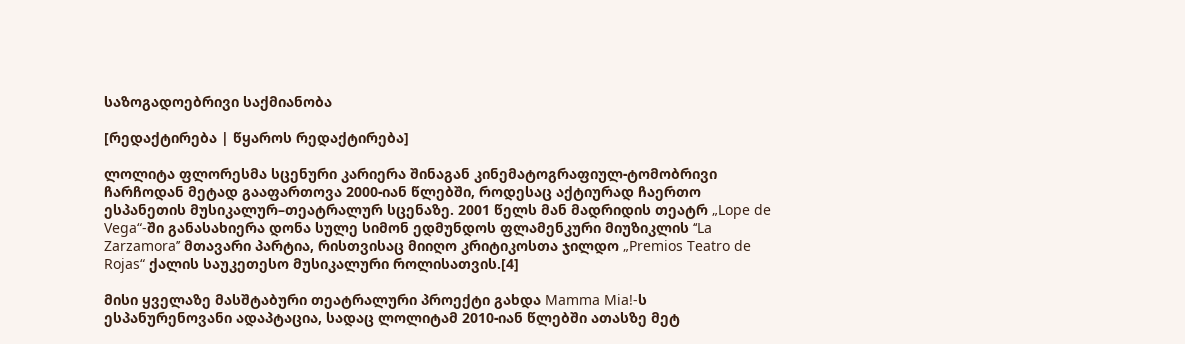საზოგადოებრივი საქმიანობა

[რედაქტირება | წყაროს რედაქტირება]

ლოლიტა ფლორესმა სცენური კარიერა შინაგან კინემატოგრაფიულ-ტომობრივი ჩარჩოდან მეტად გააფართოვა 2000-იან წლებში, როდესაც აქტიურად ჩაერთო ესპანეთის მუსიკალურ–თეატრალურ სცენაზე. 2001 წელს მან მადრიდის თეატრ „Lope de Vega“-ში განასახიერა დონა სულე სიმონ ედმუნდოს ფლამენკური მიუზიკლის ‘‘La Zarzamora’’ მთავარი პარტია, რისთვისაც მიიღო კრიტიკოსთა ჯილდო „Premios Teatro de Rojas“ ქალის საუკეთესო მუსიკალური როლისათვის.[4]

მისი ყველაზე მასშტაბური თეატრალური პროექტი გახდა Mamma Mia!-ს ესპანურენოვანი ადაპტაცია, სადაც ლოლიტამ 2010-იან წლებში ათასზე მეტ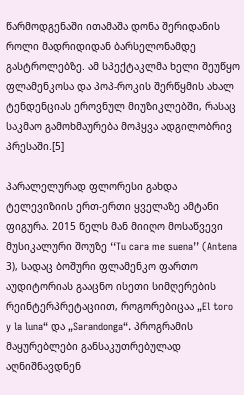წარმოდგენაში ითამაშა დონა შერიდანის როლი მადრიდიდან ბარსელონამდე გასტროლებზე. ამ სპექტაკლმა ხელი შეუწყო ფლამენკოსა და პოპ-როკის შერწყმის ახალ ტენდენციას ეროვნულ მიუზიკლებში, რასაც საკმაო გამოხმაურება მოჰყვა ადგილობრივ პრესაში.[5]

პარალელურად ფლორესი გახდა ტელევიზიის ერთ-ერთი ყველაზე ამტანი ფიგურა. 2015 წელს მან მიიღო მოსაწვევი მუსიკალური შოუზე ‘‘Tu cara me suena’’ (Antena 3), სადაც ბოშური ფლამენკო ფართო აუდიტორიას გააცნო ისეთი სიმღერების რეინტერპრეტაციით, როგორებიცაა „El toro y la luna“ და „Sarandonga“. პროგრამის მაყურებლები განსაკუთრებულად აღნიშნავდნენ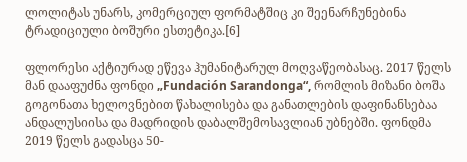ლოლიტას უნარს, კომერციულ ფორმატშიც კი შეენარჩუნებინა ტრადიციული ბოშური ესთეტიკა.[6]

ფლორესი აქტიურად ეწევა ჰუმანიტარულ მოღვაწეობასაც. 2017 წელს მან დააფუძნა ფონდი „Fundación Sarandonga“, რომლის მიზანი ბოშა გოგონათა ხელოვნებით წახალისება და განათლების დაფინანსებაა ანდალუსიისა და მადრიდის დაბალშემოსავლიან უბნებში. ფონდმა 2019 წელს გადასცა 50-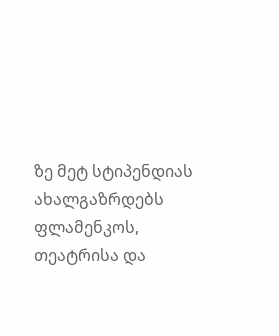ზე მეტ სტიპენდიას ახალგაზრდებს ფლამენკოს, თეატრისა და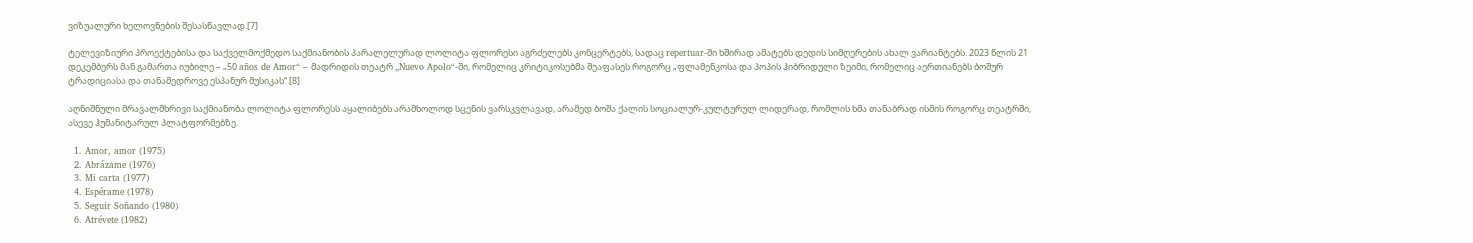ვიზუალური ხელოვნების შესასწავლად.[7]

ტელევიზიური პროექტებისა და საქველმოქმედო საქმიანობის პარალელურად ლოლიტა ფლორესი აგრძელებს კონცერტებს, სადაც repertuar-ში ხშირად ამატებს დედის სიმღერების ახალ ვარიანტებს. 2023 წლის 21 დეკემბერს მან გამართა იუბილე – „50 años de Amor“ – მადრიდის თეატრ „Nuevo Apolo“-ში, რომელიც კრიტიკოსებმა შეაფასეს როგორც „ფლამენკოსა და პოპის ჰიბრიდული ზეიმი, რომელიც აერთიანებს ბოშურ ტრადიციასა და თანამედროვე ესპანურ მუსიკას“.[8]

აღნიშნული მრავალმხრივი საქმიანობა ლოლიტა ფლორესს აყალიბებს არამხოლოდ სცენის ვარსკვლავად, არამედ ბოშა ქალის სოციალურ-კულტურულ ლიდერად, რომლის ხმა თანაბრად ისმის როგორც თეატრში, ასევე ჰუმანიტარულ პლატფორმებზე.

  1. Amor, amor (1975)
  2. Abrázame (1976)
  3. Mi carta (1977)
  4. Espérame (1978)
  5. Seguir Soñando (1980)
  6. Atrévete (1982)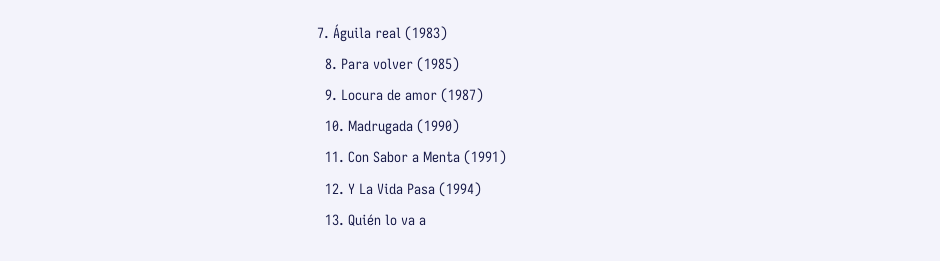7. Águila real (1983)
  8. Para volver (1985)
  9. Locura de amor (1987)
  10. Madrugada (1990)
  11. Con Sabor a Menta (1991)
  12. Y La Vida Pasa (1994)
  13. Quién lo va a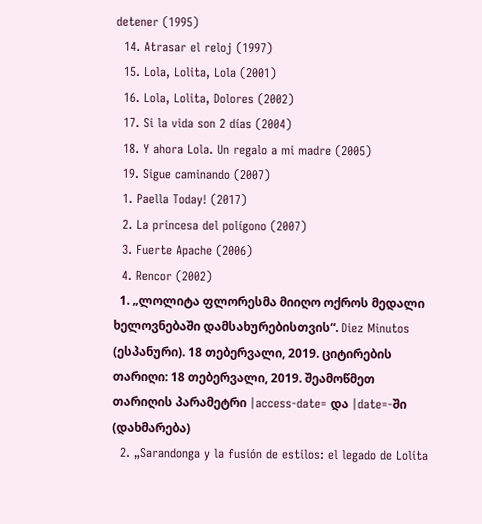detener (1995)
  14. Atrasar el reloj (1997)
  15. Lola, Lolita, Lola (2001)
  16. Lola, Lolita, Dolores (2002)
  17. Si la vida son 2 días (2004)
  18. Y ahora Lola. Un regalo a mi madre (2005)
  19. Sigue caminando (2007)
  1. Paella Today! (2017)
  2. La princesa del polígono (2007)
  3. Fuerte Apache (2006)
  4. Rencor (2002)
  1. „ლოლიტა ფლორესმა მიიღო ოქროს მედალი ხელოვნებაში დამსახურებისთვის“. Diez Minutos (ესპანური). 18 თებერვალი, 2019. ციტირების თარიღი: 18 თებერვალი, 2019. შეამოწმეთ თარიღის პარამეტრი |access-date= და |date=-ში (დახმარება)
  2. „Sarandonga y la fusión de estilos: el legado de Lolita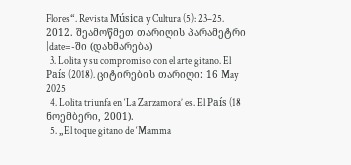Flores“. Revista Música y Cultura (5): 23–25. 2012. შეამოწმეთ თარიღის პარამეტრი |date=-ში (დახმარება)
  3. Lolita y su compromiso con el arte gitano. El País (2018). ციტირების თარიღი: 16 May 2025
  4. Lolita triunfa en ‘La Zarzamora’ es. El País (18 ნოემბერი, 2001).
  5. „El toque gitano de ‘Mamma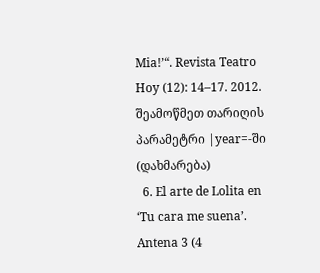Mia!’“. Revista Teatro Hoy (12): 14–17. 2012. შეამოწმეთ თარიღის პარამეტრი |year=-ში (დახმარება)
  6. El arte de Lolita en ‘Tu cara me suena’. Antena 3 (4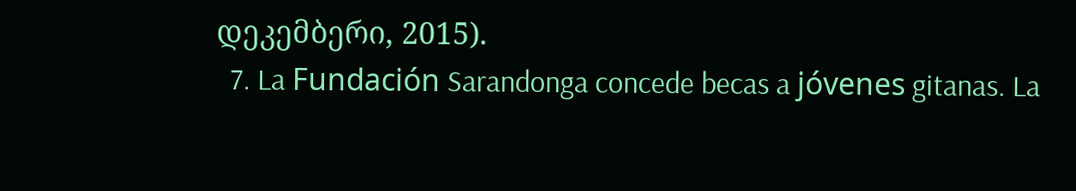დეკემბერი, 2015).
  7. La Fundación Sarandonga concede becas a jóvenes gitanas. La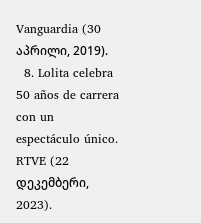Vanguardia (30 აპრილი, 2019).
  8. Lolita celebra 50 años de carrera con un espectáculo único. RTVE (22 დეკემბერი, 2023).